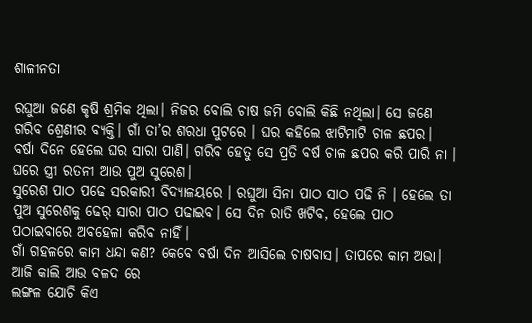ଶାଳୀନତା

ରଘୁଆ ଜଣେ କୃଷି ଶ୍ରମିକ ଥିଲା। ନିଜର ବୋଲି ଚାଷ ଜମି ବୋଲି କିଛି ନଥିଲା। ସେ ଜଣେ ଗରିବ ଶ୍ରେଣୀର ବ୍ୟକ୍ତି। ଗାଁ ତା’ର ଶରଧା ପୁଟରେ । ଘର କହିଲେ ଝାଟିମାଟି ଚାଳ ଛପର। ବର୍ଷା ଦିନେ ହେଲେ ଘର ସାରା ପାଣି। ଗରିଵ ହେତୁ ସେ ପ୍ରତି ବର୍ଷ ଚାଳ ଛପର କରି ପାରି ନା । ଘରେ ସ୍ତ୍ରୀ ରତନୀ ଆଉ ପୁଅ ସୁରେଶ।
ସୁରେଶ ପାଠ ପଢେ ସରକାରୀ ବିଦ୍ୟାଳୟରେ । ରଘୁଆ ସିନା ପାଠ ସାଠ ପଢି ନି । ହେଲେ ତା ପୁଅ ସୁରେଶକୁ ଢେର୍ ସାରା ପାଠ ପଢାଇବ। ସେ ଦିନ ରାତି ଖଟିବ, ହେଲେ ପାଠ ପଠାଇବାରେ ଅବହେଳା କରିବ ନାହିଁ।
ଗାଁ ଗହଳରେ କାମ ଧନ୍ଦା କଣ? କେବେ ବର୍ଷା ଦିନ ଆସିଲେ ଚାଷବାସ। ତାପରେ କାମ ଅଭା। ଆଜି କାଲି ଆଉ ବଳଦ ରେ
ଲଙ୍ଗଳ ଯୋଚି କିଏ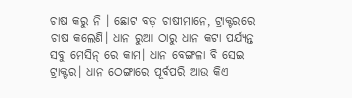ଚାଷ କରୁ ନି । ଛୋଟ ବଡ଼ ଚାଷୀମାନେ, ଟ୍ରାକ୍ଟରରେ ଚାଷ କଲେଣି। ଧାନ ରୁଆ ଠାରୁ ଧାନ କଟା ପର୍ଯ୍ୟନ୍ତ ସବୁ ମେସିନ୍ ରେ କାମ। ଧାନ ବେଙ୍ଗଳା ବି ସେଇ ଟ୍ରାକ୍ଟର। ଧାନ ଠେଙ୍ଗାରେ ପୂର୍ବପରି ଆଉ କିଏ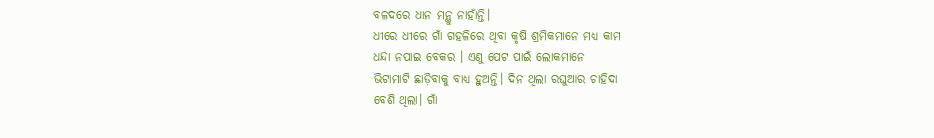ବଳଦରେ ଧାନ ମନ୍ଥୁ ନାହାଁନ୍ତି।
ଧୀରେ ଧୀରେ ଗାଁ ଗହଳିରେ ଥିବା କୃଷି ଶ୍ରମିକମାନେ ମଧ୍ୟ କାମ
ଧନ୍ଦା ନପାଇ ବେକର । ଏଣୁ ପେଟ ପାଇଁ ଲୋକମାନେ
ଭିଟାମାଟି ଛାଡ଼ିବାକୁ ବାଧ୍ୟ ହୁଅନ୍ତି। ଦିନ ଥିଲା ରଘୁଆର ଚାହିଦା
ବେଶି ଥିଲା। ଗାଁ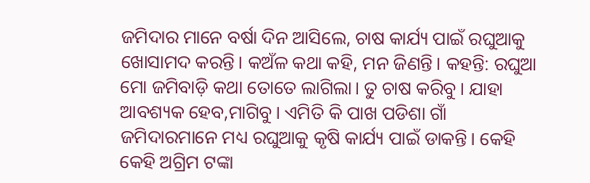ଜମିଦାର ମାନେ ବର୍ଷା ଦିନ ଆସିଲେ, ଚାଷ କାର୍ଯ୍ୟ ପାଇଁ ରଘୁଆକୁ ଖୋସାମଦ କରନ୍ତି। କଅଁଳ କଥା କହି, ମନ ଜିଣନ୍ତି। କହନ୍ତି: ରଘୁଆ ମୋ ଜମିବାଡ଼ି କଥା ତୋତେ ଲାଗିଲା। ତୁ ଚାଷ କରିବୁ। ଯାହା ଆବଶ୍ୟକ ହେବ,ମାଗିବୁ। ଏମିତି କି ପାଖ ପଡିଶା ଗାଁ ଜମିଦାରମାନେ ମଧ୍ୟ ରଘୁଆକୁ କୃଷି କାର୍ଯ୍ୟ ପାଇଁ ଡାକନ୍ତି। କେହି କେହି ଅଗ୍ରିମ ଟଙ୍କା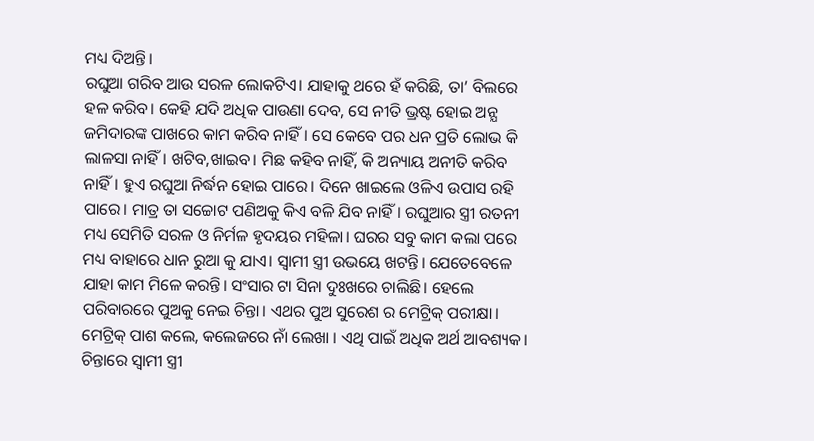ମଧ୍ୟ ଦିଅନ୍ତି।
ରଘୁଆ ଗରିବ ଆଉ ସରଳ ଲୋକଟିଏ। ଯାହାକୁ ଥରେ ହଁ କରିଛି, ତା’ ବିଲରେ ହଳ କରିବ। କେହି ଯଦି ଅଧିକ ପାଉଣା ଦେବ, ସେ ନୀତି ଭ୍ରଷ୍ଟ ହୋଇ ଅନ୍ଯ ଜମିଦାରଙ୍କ ପାଖରେ କାମ କରିବ ନାହିଁ। ସେ କେବେ ପର ଧନ ପ୍ରତି ଲୋଭ କି ଲାଳସା ନାହିଁ। ଖଟିବ,ଖାଇବ। ମିଛ କହିବ ନାହିଁ, କି ଅନ୍ୟାୟ ଅନୀତି କରିବ ନାହିଁ। ହୁଏ ରଘୁଆ ନିର୍ଦ୍ଧନ ହୋଇ ପାରେ। ଦିନେ ଖାଇଲେ ଓଳିଏ ଉପାସ ରହି ପାରେ। ମାତ୍ର ତା ସଚ୍ଚୋଟ ପଣିଅକୁ କିଏ ବଳି ଯିବ ନାହିଁ। ରଘୁଆର ସ୍ତ୍ରୀ ରତନୀ ମଧ୍ୟ ସେମିତି ସରଳ ଓ ନିର୍ମଳ ହୃଦୟର ମହିଳା। ଘରର ସବୁ କାମ କଲା ପରେ ମଧ୍ୟ ବାହାରେ ଧାନ ରୁଆ କୁ ଯାଏ। ସ୍ବାମୀ ସ୍ତ୍ରୀ ଉଭୟେ ଖଟନ୍ତି। ଯେତେବେଳେ ଯାହା କାମ ମିଳେ କରନ୍ତି। ସଂସାର ଟା ସିନା ଦୁଃଖରେ ଚାଲିଛି। ହେଲେ ପରିବାରରେ ପୁଅକୁ ନେଇ ଚିନ୍ତା। ଏଥର ପୁଅ ସୁରେଶ ର ମେଟ୍ରିକ୍ ପରୀକ୍ଷା। ମେଟ୍ରିକ୍ ପାଶ କଲେ, କଲେଜରେ ନାଁ ଲେଖା । ଏଥି ପାଇଁ ଅଧିକ ଅର୍ଥ ଆବଶ୍ୟକ। ଚିନ୍ତାରେ ସ୍ବାମୀ ସ୍ତ୍ରୀ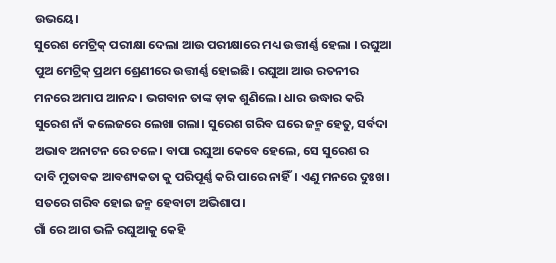ଉଭୟେ।
ସୁରେଶ ମେଟ୍ରିକ୍ ପରୀକ୍ଷା ଦେଲା ଆଉ ପରୀକ୍ଷାରେ ମଧ୍ୟ ଉତ୍ତୀର୍ଣ୍ଣ ହେଲା । ରଘୁଆ ପୁଅ ମେଟ୍ରିକ୍ ପ୍ରଥମ ଶ୍ରେଣୀରେ ଉତ୍ତୀର୍ଣ୍ଣ ହୋଇଛି। ରଘୁଆ ଆଉ ରତନୀର ମନରେ ଅମାପ ଆନନ୍ଦ। ଭଗବାନ ତାଙ୍କ ଡ଼ାକ ଶୁଣିଲେ। ଧାର ଉଦ୍ଧାର କରି ସୁରେଶ ନାଁ କଲେଜରେ ଲେଖା ଗଲା। ସୁରେଶ ଗରିବ ଘରେ ଜନ୍ମ ହେତୁ, ସର୍ବଦା ଅଭାବ ଅନାଟନ ରେ ଚଳେ। ବାପା ରଘୁଆ କେବେ ହେଲେ, ସେ ସୁରେଶ ର ଦାବି ମୁତାବକ ଆବଶ୍ୟକତା କୁ ପରିପୂର୍ଣ୍ଣ କରି ପାରେ ନାହିଁ। ଏଣୁ ମନରେ ଦୁଃଖ। ସତରେ ଗରିବ ହୋଇ ଜନ୍ମ ହେବାଟା ଅଭିଶାପ।
ଗାଁ ରେ ଆଗ ଭଳି ରଘୁଆକୁ କେହି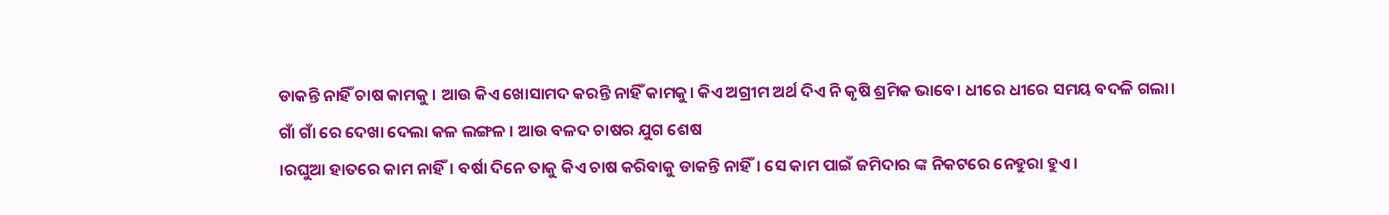ଡାକନ୍ତି ନାହିଁ ଚାଷ କାମକୁ । ଆଉ କିଏ ଖୋସାମଦ କରନ୍ତି ନାହିଁ କାମକୁ। କିଏ ଅଗ୍ରୀମ ଅର୍ଥ ଦିଏ ନି କୃଷି ଶ୍ରମିକ ଭାବେ। ଧୀରେ ଧୀରେ ସମୟ ବଦଳି ଗଲା। ଗାଁ ଗାଁ ରେ ଦେଖା ଦେଲା କଳ ଲଙ୍ଗଳ । ଆଉ ବଳଦ ଚାଷର ଯୁଗ ଶେଷ
।ରଘୁଆ ହାତରେ କାମ ନାହିଁ। ବର୍ଷା ଦିନେ ତାକୁ କିଏ ଚାଷ କରିବାକୁ ଡାକନ୍ତି ନାହିଁ। ସେ କାମ ପାଇଁ ଜମିଦାର ଙ୍କ ନିକଟରେ ନେହୁରା ହୁଏ।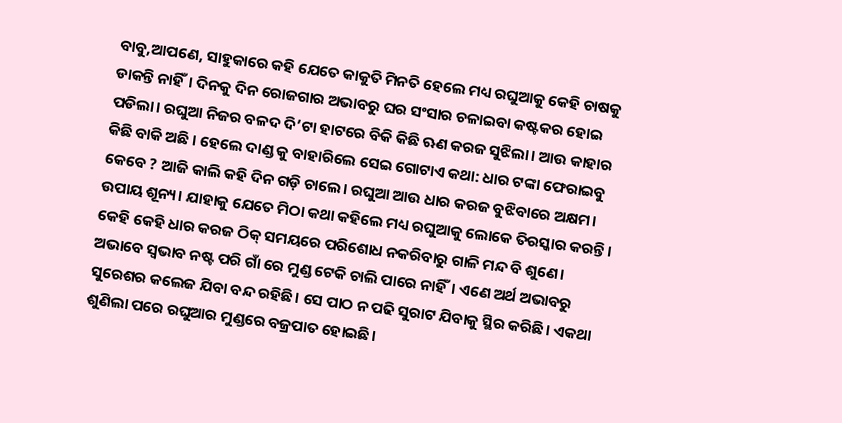ବାବୁ,ଆପଣେ, ସାହୁକାରେ କହି ଯେତେ କାକୁତି ମିନତି ହେଲେ ମଧ୍ୟ ରଘୁଆକୁ କେହି ଚାଷକୁ ଡାକନ୍ତି ନାହିଁ। ଦିନକୁ ଦିନ ରୋଜଗାର ଅଭାବରୁ ଘର ସଂସାର ଚଳାଇବା କଷ୍ଟକର ହୋଇ ପଡିଲା। ରଘୁଆ ନିଜର ବଳଦ ଦି’ଟା ହାଟରେ ବିକି କିଛି ଋଣ କରଜ ସୁଝିଲା। ଆଉ କାହାର କିଛି ବାକି ଅଛି । ହେଲେ ଦାଣ୍ଡ କୁ ବାହାରିଲେ ସେଇ ଗୋଟାଏ କଥା: ଧାର ଟଙ୍କା ଫେରାଇବୁ କେବେ ? ଆଜି କାଲି କହି ଦିନ ଗଡ଼ି ଚାଲେ। ରଘୁଆ ଆଉ ଧାର କରଜ ବୁଝିବାରେ ଅକ୍ଷମ। ଉପାୟ ଶୂନ୍ୟ। ଯାହାକୁ ଯେତେ ମିଠା କଥା କହିଲେ ମଧ୍ୟ ରଘୁଆକୁ ଲୋକେ ତିରସ୍କାର କରନ୍ତି। କେହି କେହି ଧାର କରଜ ଠିକ୍ ସମୟରେ ପରିଶୋଧ ନକରିବାରୁ ଗାଳି ମନ୍ଦ ବି ଶୁଣେ। ଅଭାବେ ସ୍ବଭାବ ନଷ୍ଟ ପରି ଗାଁ ରେ ମୁଣ୍ଡ ଟେକି ଚାଲି ପାରେ ନାହିଁ। ଏଣେ ଅର୍ଥ ଅଭାବରୁ ସୁରେଶର କଲେଜ ଯିବା ବନ୍ଦ ରହିଛି। ସେ ପାଠ ନ ପଢି ସୁରାଟ ଯିବାକୁ ସ୍ଥିର କରିଛି। ଏକଥା ଶୁଣିଲା ପରେ ରଘୁଆର ମୁଣ୍ଡରେ ବଜ୍ରପାତ ହୋଇଛି।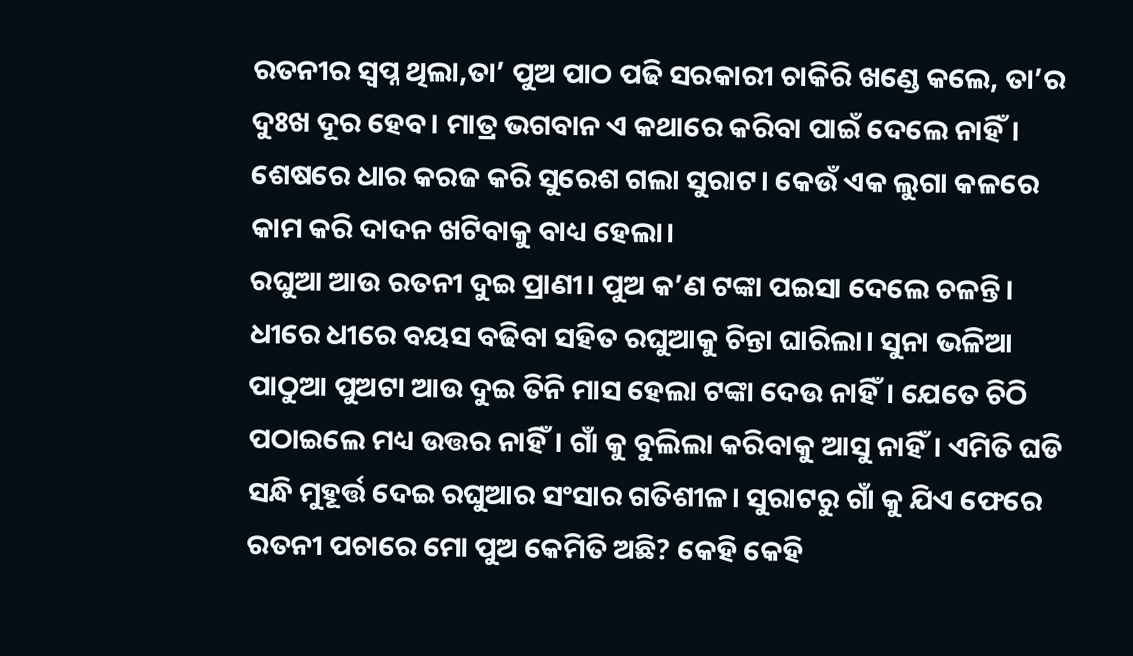ରତନୀର ସ୍ବପ୍ନ ଥିଲା,ତା’ ପୁଅ ପାଠ ପଢି ସରକାରୀ ଚାକିରି ଖଣ୍ଡେ କଲେ, ତା’ର ଦୁଃଖ ଦୂର ହେବ। ମାତ୍ର ଭଗବାନ ଏ କଥାରେ କରିବା ପାଇଁ ଦେଲେ ନାହିଁ। ଶେଷରେ ଧାର କରଜ କରି ସୁରେଶ ଗଲା ସୁରାଟ। କେଉଁ ଏକ ଲୁଗା କଳରେ କାମ କରି ଦାଦନ ଖଟିବାକୁ ବାଧ୍ୟ ହେଲା।
ରଘୁଆ ଆଉ ରତନୀ ଦୁଇ ପ୍ରାଣୀ। ପୁଅ କ’ଣ ଟଙ୍କା ପଇସା ଦେଲେ ଚଳନ୍ତି। ଧୀରେ ଧୀରେ ବୟସ ବଢିବା ସହିତ ରଘୁଆକୁ ଚିନ୍ତା ଘାରିଲା। ସୁନା ଭଳିଆ ପାଠୁଆ ପୁଅଟା ଆଉ ଦୁଇ ତିନି ମାସ ହେଲା ଟଙ୍କା ଦେଉ ନାହିଁ। ଯେତେ ଚିଠି ପଠାଇଲେ ମଧ୍ୟ ଉତ୍ତର ନାହିଁ। ଗାଁ କୁ ବୁଲିଲା କରିବାକୁ ଆସୁ ନାହିଁ। ଏମିତି ଘଡି ସନ୍ଧି ମୁହୂର୍ତ୍ତ ଦେଇ ରଘୁଆର ସଂସାର ଗତିଶୀଳ। ସୁରାଟରୁ ଗାଁ କୁ ଯିଏ ଫେରେ ରତନୀ ପଚାରେ ମୋ ପୁଅ କେମିତି ଅଛି? କେହି କେହି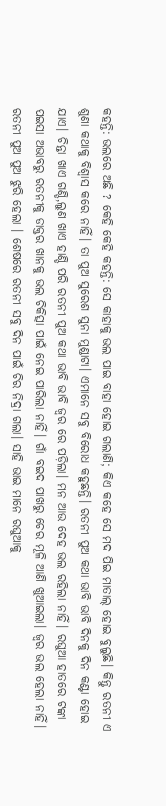କହନ୍ତି: ଭଲରେ ଅଛି ? କେହି କେହି କହନ୍ତି: ସେ କାହାକୁ ଭଲ ପାଇ ବାହା ହୋଇ ଗଲାଣି; କିଏ କହେ ସେ ମଦ ପିଇ ମାତାଲ୍ ହୋଇ ବୁଲୁଛି। କିନ୍ତୁ ରତନୀ ଏ ଶୁଣା କଥାକୁ ବିଶ୍ୱାସ କରେ ନାହିଁ। ତା ପୁଅ ସୁରେଶ ସୁନା ମୁଣ୍ଡାଟା। ଏମାନେ ସବୁ ବିରୋଧ କହୁଛନ୍ତି। ରତନୀ ପୁଅ କଥା ଭାବି ଭାବି ଦିନକୁ ଦିନ କଣ୍ଟା ହୋଇ ଯାଏ। ଚିନ୍ତା ଖାଏ ଗଣ୍ଡି,ଲୁଣ ଖାଏ ହାଣ୍ଡି ପରି ରତନୀ ପୁଅ କଥା ଭାବି ଭାବି ଜ୍ବର ରେ ପଡ଼ିଲା। ମନ ଆଉ ଦେହ ଭଲ ରହିଲା ନାହିଁ। ରଘୁଆ ହାତରେ ଟଙ୍କା ପଇସା ଅଭାବରୁ ରତନୀକୁ ଡାକ୍ତର ଖାନକୁ ଭଲ ଚିକିତ୍ସା ପାଇଁ ନେଇ ପାରିଲା ନାହିଁ। ଗାଁ ବଇଦ ପାଖରୁ ଚେର ମୂଳି ଆଣି ଖୁଆଇଲା। ଜ୍ବର ଭଲ ହେଲା ନାହିଁ। ରତନୀ ପୁଅ ପୁଅ ଝୁରି ହେଲା । ଶେଷରେ ରତନୀ ସବୁ ଦିନ ପାଇଁ ଚିର ନିଦ୍ରା ଗଲା। ସାହି ଭାଇ ମାନେ ରଘୁଆକୁ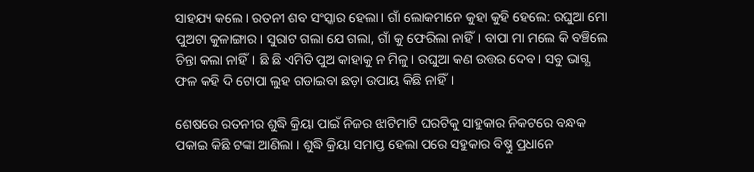ସାହଯ୍ୟ କଲେ। ରତନୀ ଶବ ସଂସ୍କାର ହେଲା। ଗାଁ ଲୋକମାନେ କୁହା କୁହି ହେଲେ: ରଘୁଆ ମୋ ପୁଅଟା କୁଳାଙ୍ଗାର। ସୁରାଟ ଗଲା ଯେ ଗଲା, ଗାଁ କୁ ଫେରିଲା ନାହିଁ। ବାପା ମା ମଲେ କି ବଞ୍ଚିଲେ ଚିନ୍ତା କଲା ନାହିଁ। ଛି ଛି ଏମିତି ପୁଅ କାହାକୁ ନ ମିଳୁ। ରଘୁଆ କଣ ଉତ୍ତର ଦେବ। ସବୁ ଭାଗ୍ଯ ଫଳ କହି ଦି ଟୋପା ଲୁହ ଗଡାଇବା ଛଡ଼ା ଉପାୟ କିଛି ନାହିଁ।

ଶେଷରେ ରତନୀର ଶୁଦ୍ଧି କ୍ରିୟା ପାଇଁ ନିଜର ଝାଟିମାଟି ଘରଟିକୁ ସାହୁକାର ନିକଟରେ ବନ୍ଧକ ପକାଇ କିଛି ଟଙ୍କା ଆଣିଲା । ଶୁଦ୍ଧି କ୍ରିୟା ସମାପ୍ତ ହେଲା ପରେ ସହୁକାର ବିଷ୍ଣୁ ପ୍ରଧାନେ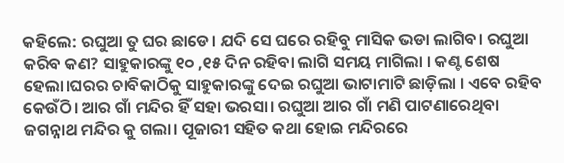କହିଲେ: ରଘୁଆ ତୁ ଘର ଛାଡେ। ଯଦି ସେ ଘରେ ରହିବୁ ମାସିକ ଭଡା ଲାଗିବ। ରଘୁଆ କରିବ କଣ? ସାହୁକାରଙ୍କୁ ୧୦ ,୧୫ ଦିନ ରହିବା ଲାଗି ସମୟ ମାଗିଲା । କଣ୍ଟ ଶେଷ ହେଲା।ଘରର ଚାବିକାଠିକୁ ସାହୁକାରଙ୍କୁ ଦେଇ ରଘୁଆ ଭାଟାମାଟି ଛାଡ଼ିଲା । ଏବେ ରହିବ କେଉଁଠି। ଆର ଗାଁ ମନ୍ଦିର ହିଁ ସହା ଭରସା। ରଘୁଆ ଆର ଗାଁ ମଣି ପାଟଣାରେ‌ଥିବା ଜଗନ୍ନାଥ ମନ୍ଦିର କୁ ଗଲା। ପୂଜାରୀ ସହିତ କଥା ହୋଇ ମନ୍ଦିରରେ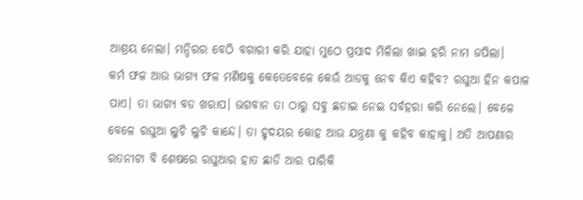ଆଶ୍ରୟ ନେଲା। ମନ୍ଦିରର ବେଠି ବଗାରୀ କରି ଯାହା ମୁଠେ ପ୍ରସାଦ ମିଳିଲା ଖାଇ ହରି ନାମ ଜପିଲା।
କର୍ମ ଫଳ ଆଉ ଭାଗ୍ୟ ଫଳ ମଣିଷକୁ କେତେବେଳେ କେଉଁ ଆଡକୁ ନେବ କିଏ କହିବ? ରଘୁଆ ହିନ କପାଳ ପାଏ। ତା ଭାଗ୍ୟ ବଡ ଖରାପ। ଭଗବାନ ତା ଠାରୁ ସବୁ ଛଡାଇ ନେଇ ସର୍ବହରା କରି ନେଲେ। ବେଳେ ବେଳେ ରଘୁଆ ଲୁଚି ଲୁଚି କାନ୍ଦେ। ତା ହୃଦୟର କୋହ ଆଉ ଯନ୍ତ୍ରଣା କୁ କହିବ କାହାକୁ। ଅତି ଆପଣାର ରତନୀଟା ବି ଶେଷରେ ରଘୁଆର ହାତ ଛାଡି ଆର ପାରିକି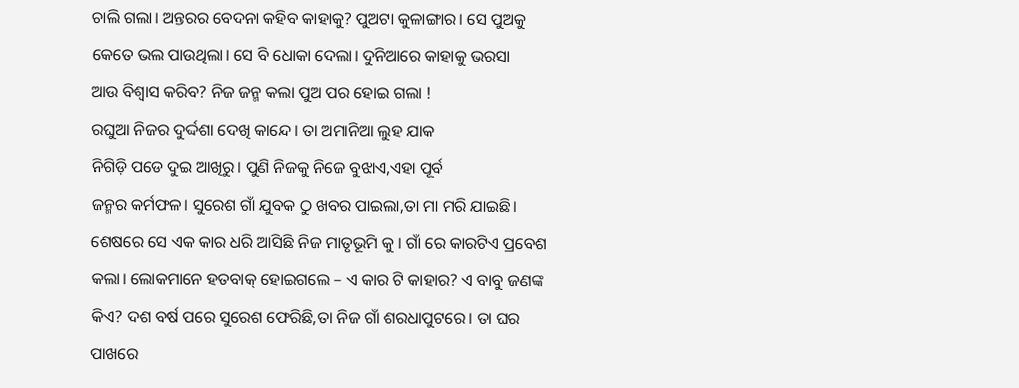ଚାଲି ଗଲା। ଅନ୍ତରର ବେଦନା କହିବ କାହାକୁ? ପୁଅଟା କୁଳାଙ୍ଗାର। ସେ ପୁଅକୁ କେତେ ଭଲ ପାଉଥିଲା। ସେ ବି ଧୋକା ଦେଲା। ଦୁନିଆରେ କାହାକୁ ଭରସା
ଆଉ ବିଶ୍ୱାସ କରିବ? ନିଜ ଜନ୍ମ କଲା ପୁଅ ପର ହୋଇ ଗଲା !
ରଘୁଆ ନିଜର ଦୁର୍ଦ୍ଦଶା ଦେଖି କାନ୍ଦେ। ତା ଅମାନିଆ ଲୁହ ଯାକ
ନିଗିଡ଼ି ପଡେ ଦୁଇ ଆଖିରୁ। ପୁଣି ନିଜକୁ ନିଜେ ବୁଝାଏ,ଏହା ପୂର୍ବ
ଜନ୍ମର କର୍ମଫଳ। ସୁରେଶ ଗାଁ ଯୁବକ ଠୁ ଖବର ପାଇଲା,ତା ମା ମରି ଯାଇଛି। ଶେଷରେ ସେ ଏକ କାର ଧରି ଆସିଛି ନିଜ ମାତୃଭୂମି କୁ । ଗାଁ ରେ କାରଟିଏ ପ୍ରବେଶ କଲା। ଲୋକମାନେ ହତବାକ୍ ହୋଇଗଲେ – ଏ କାର ଟି କାହାର? ଏ ବାବୁ ଜଣଙ୍କ କିଏ? ଦଶ ବର୍ଷ ପରେ ସୁରେଶ ଫେରିଛି,ତା ନିଜ ଗାଁ ଶରଧାପୁଟରେ। ତା ଘର ପାଖରେ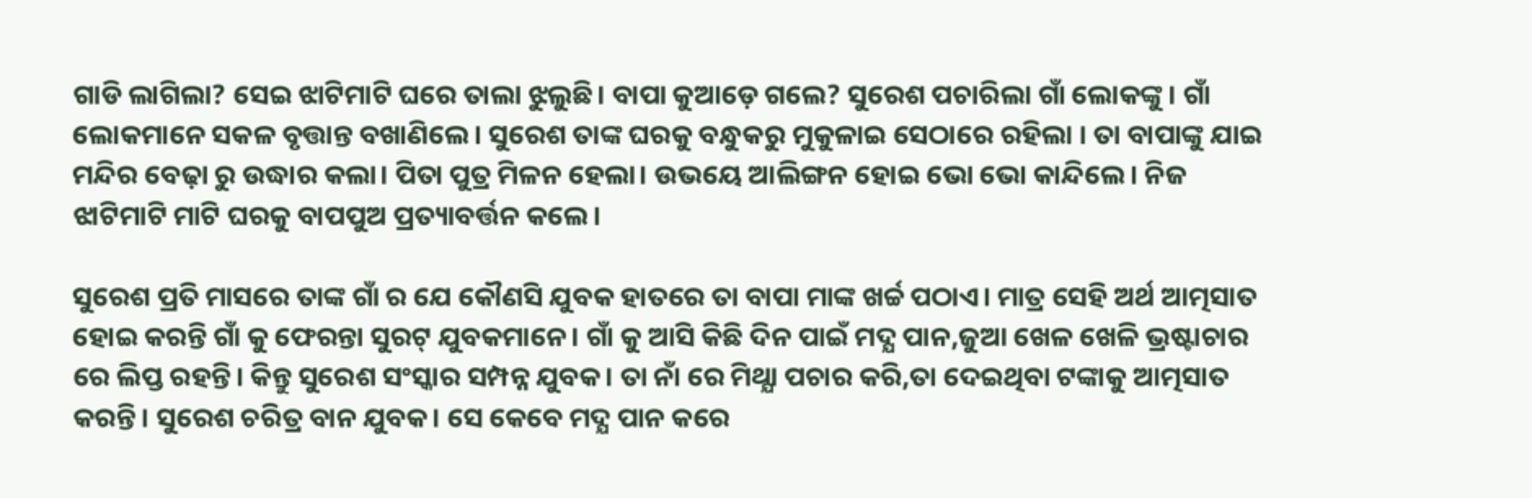ଗାଡି ଲାଗିଲା? ସେଇ ଝାଟିମାଟି ଘରେ ତାଲା ଝୁଲୁଛି। ବାପା କୁଆଡ଼େ ଗଲେ? ସୁରେଶ ପଚାରିଲା ଗାଁ ଲୋକଙ୍କୁ । ଗାଁ ଲୋକମାନେ ସକଳ ବୃତ୍ତାନ୍ତ ବଖାଣିଲେ। ସୁରେଶ ତାଙ୍କ ଘରକୁ ବନ୍ଧୁକରୁ ମୁକୁଳାଇ ସେଠାରେ ରହିଲା । ତା ବାପାଙ୍କୁ ଯାଇ ମନ୍ଦିର ବେଢ଼ା ରୁ ଉଦ୍ଧାର କଲା। ପିତା ପୁତ୍ର ମିଳନ ହେଲା। ଉଭୟେ ଆଲିଙ୍ଗନ ହୋଇ ଭୋ ଭୋ କାନ୍ଦିଲେ। ନିଜ ଝାଟିମାଟି ମାଟି ଘରକୁ ବାପପୁଅ ପ୍ରତ୍ୟାବର୍ତ୍ତନ କଲେ।

ସୁରେଶ ପ୍ରତି ମାସରେ ତାଙ୍କ ଗାଁ ର ଯେ କୌଣସି ଯୁବକ ହାତରେ ତା ବାପା ମାଙ୍କ ଖର୍ଚ୍ଚ ପଠାଏ। ମାତ୍ର ସେହି ଅର୍ଥ ଆତ୍ମସାତ ହୋଇ କରନ୍ତି ଗାଁ କୁ ଫେରନ୍ତା ସୁରଟ୍ ଯୁବକମାନେ। ଗାଁ କୁ ଆସି କିଛି ଦିନ ପାଇଁ ମଦ୍ଯ ପାନ,ଜୁଆ ଖେଳ ଖେଳି ଭ୍ରଷ୍ଟାଚାର ରେ ଲିପ୍ତ ରହନ୍ତି। କିନ୍ତୁ ସୁରେଶ ସଂସ୍କାର ସମ୍ପନ୍ନ ଯୁବକ। ତା ନାଁ ରେ ମିଥ୍ଯା ପଚାର କରି,ତା ଦେଇଥିବା ଟଙ୍କାକୁ ଆତ୍ମସାତ କରନ୍ତି। ସୁରେଶ ଚରିତ୍ର ବାନ ଯୁବକ। ସେ କେବେ ମଦ୍ଯ ପାନ କରେ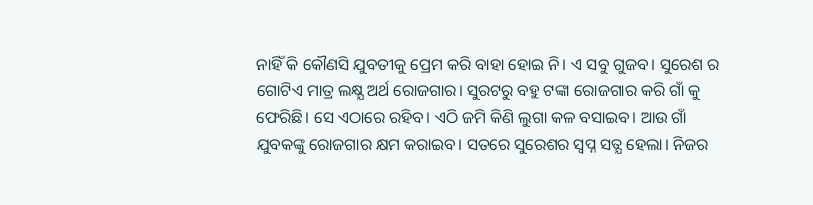ନାହିଁ କି କୌଣସି ଯୁବତୀକୁ ପ୍ରେମ କରି ବାହା ହୋଇ ନି। ଏ ସବୁ ଗୁଜବ। ସୁରେଶ ର ଗୋଟିଏ ମାତ୍ର ଲକ୍ଷ୍ଯ ଅର୍ଥ ରୋଜଗାର। ସୁରଟରୁ ବହୁ ଟଙ୍କା ରୋଜଗାର କରି ଗାଁ କୁ ଫେରିଛି। ସେ ଏଠାରେ ରହିବ। ଏଠି ଜମି କିଣି ଲୁଗା କଳ ବସାଇବ। ଆଉ ଗାଁ ଯୁବକଙ୍କୁ ରୋଜଗାର କ୍ଷମ କରାଇବ। ସତରେ ସୁରେଶର ସ୍ବପ୍ନ ସତ୍ଯ ହେଲା। ନିଜର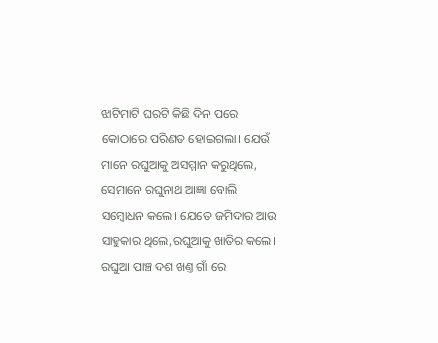ଝାଟିମାଟି ଘରଟି କିଛି ଦିନ ପରେ କୋଠାରେ ପରିଣତ ହୋଇଗଲା। ଯେଉଁ ମାନେ ରଘୁଆକୁ ଅସମ୍ମାନ କରୁଥିଲେ, ସେମାନେ ରଘୁନାଥ ଆଜ୍ଞା ବୋଲି ସମ୍ବୋଧନ କଲେ। ଯେତେ ଜମିଦାର ଆଉ ସାହୁକାର ଥିଲେ,ରଘୁଆକୁ ଖାତିର କଲେ। ରଘୁଆ ପାଞ୍ଚ ଦଶ ଖଣ୍ତ ଗାଁ ରେ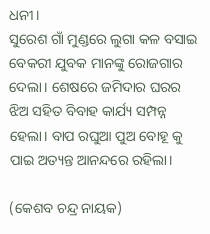ଧନୀ।
ସୁରେଶ ଗାଁ ମୁଣ୍ଡରେ ଲୁଗା କଳ ବସାଇ ବେକରୀ ଯୁବକ ମାନଙ୍କୁ ରୋଜଗାର ଦେଲା। ଶେଷରେ ଜମିଦାର ଘରର ଝିଅ ସହିତ ବିବାହ କାର୍ଯ୍ୟ ସମ୍ପନ୍ନ ହେଲା। ବାପ ରଘୁଆ ପୁଅ ବୋହୂ କୁ ପାଇ ଅତ୍ୟନ୍ତ ଆନନ୍ଦରେ ରହିଲା।

(କେଶବ ଚନ୍ଦ୍ର ନାୟକ)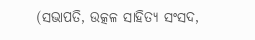(ସଭାପତି, ଉତ୍କଳ ସାହିତ୍ୟ ସଂସଦ,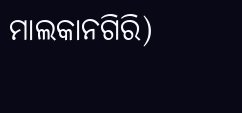ମାଲକାନଗିରି)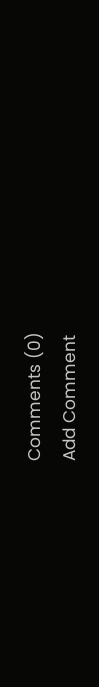Comments (0)
Add Comment